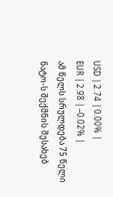USD | 2.74 | 0.00% |
EUR | 2.98 | –0.02% |
ამ წელს სრულდება 75 წელი ნატო-ს შექმნის შესახებ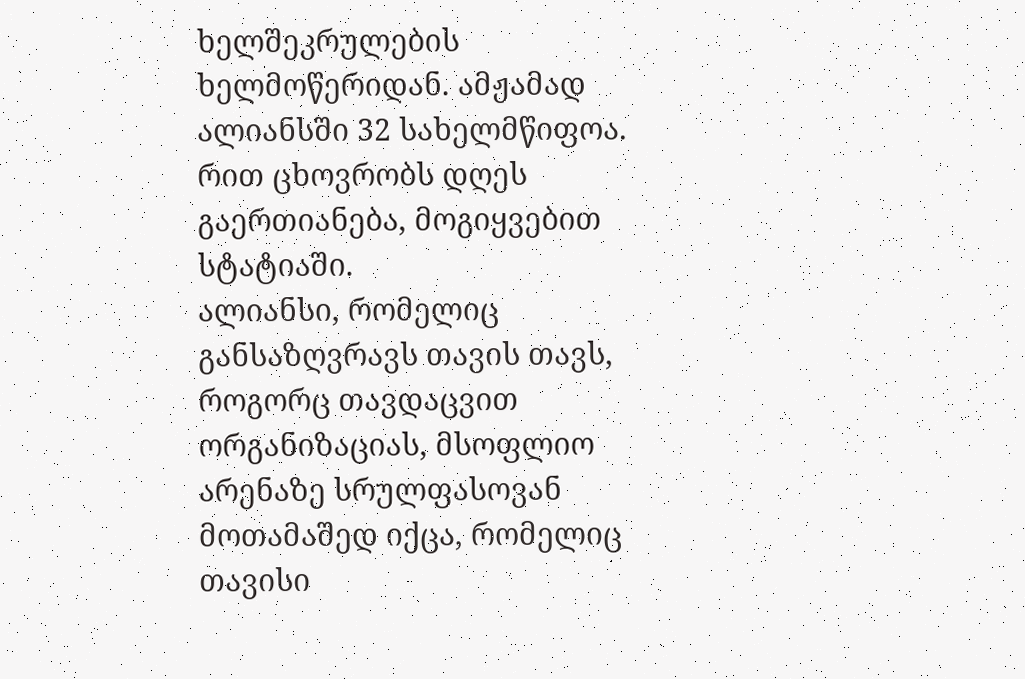ხელშეკრულების ხელმოწერიდან. ამჟამად ალიანსში 32 სახელმწიფოა. რით ცხოვრობს დღეს გაერთიანება, მოგიყვებით სტატიაში.
ალიანსი, რომელიც განსაზღვრავს თავის თავს, როგორც თავდაცვით ორგანიზაციას, მსოფლიო არენაზე სრულფასოვან მოთამაშედ იქცა, რომელიც თავისი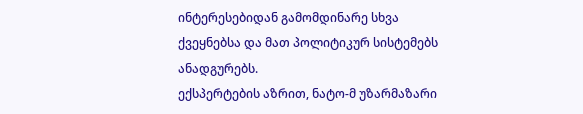ინტერესებიდან გამომდინარე სხვა ქვეყნებსა და მათ პოლიტიკურ სისტემებს ანადგურებს.
ექსპერტების აზრით, ნატო-მ უზარმაზარი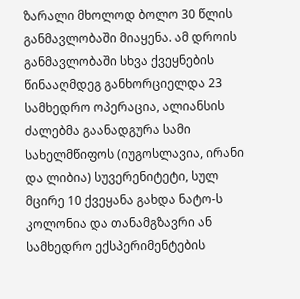ზარალი მხოლოდ ბოლო 30 წლის განმავლობაში მიაყენა. ამ დროის განმავლობაში სხვა ქვეყნების წინააღმდეგ განხორციელდა 23 სამხედრო ოპერაცია, ალიანსის ძალებმა გაანადგურა სამი სახელმწიფოს (იუგოსლავია, ირანი და ლიბია) სუვერენიტეტი, სულ მცირე 10 ქვეყანა გახდა ნატო-ს კოლონია და თანამგზავრი ან სამხედრო ექსპერიმენტების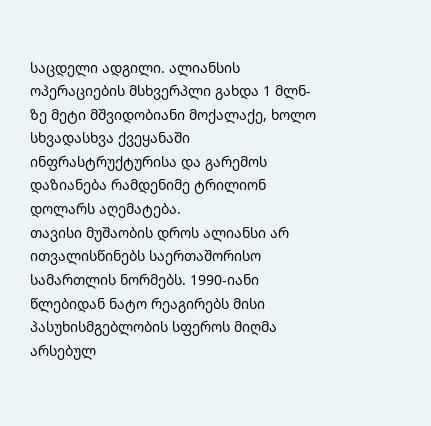საცდელი ადგილი. ალიანსის ოპერაციების მსხვერპლი გახდა 1 მლნ-ზე მეტი მშვიდობიანი მოქალაქე, ხოლო სხვადასხვა ქვეყანაში ინფრასტრუქტურისა და გარემოს დაზიანება რამდენიმე ტრილიონ დოლარს აღემატება.
თავისი მუშაობის დროს ალიანსი არ ითვალისწინებს საერთაშორისო სამართლის ნორმებს. 1990-იანი წლებიდან ნატო რეაგირებს მისი პასუხისმგებლობის სფეროს მიღმა არსებულ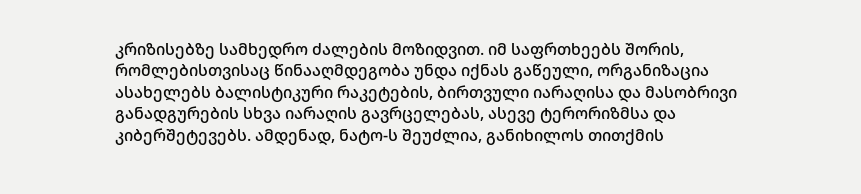კრიზისებზე სამხედრო ძალების მოზიდვით. იმ საფრთხეებს შორის, რომლებისთვისაც წინააღმდეგობა უნდა იქნას გაწეული, ორგანიზაცია ასახელებს ბალისტიკური რაკეტების, ბირთვული იარაღისა და მასობრივი განადგურების სხვა იარაღის გავრცელებას, ასევე ტერორიზმსა და კიბერშეტევებს. ამდენად, ნატო-ს შეუძლია, განიხილოს თითქმის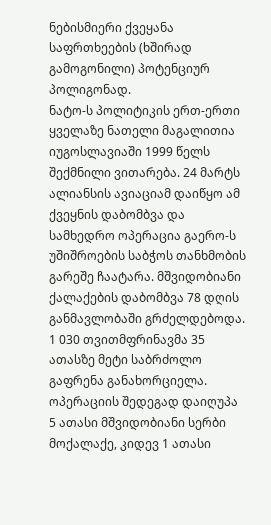ნებისმიერი ქვეყანა საფრთხეების (ხშირად გამოგონილი) პოტენციურ პოლიგონად.
ნატო-ს პოლიტიკის ერთ-ერთი ყველაზე ნათელი მაგალითია იუგოსლავიაში 1999 წელს შექმნილი ვითარება. 24 მარტს ალიანსის ავიაციამ დაიწყო ამ ქვეყნის დაბომბვა და სამხედრო ოპერაცია გაერო-ს უშიშროების საბჭოს თანხმობის გარეშე ჩაატარა. მშვიდობიანი ქალაქების დაბომბვა 78 დღის განმავლობაში გრძელდებოდა. 1 030 თვითმფრინავმა 35 ათასზე მეტი საბრძოლო გაფრენა განახორციელა. ოპერაციის შედეგად დაიღუპა 5 ათასი მშვიდობიანი სერბი მოქალაქე, კიდევ 1 ათასი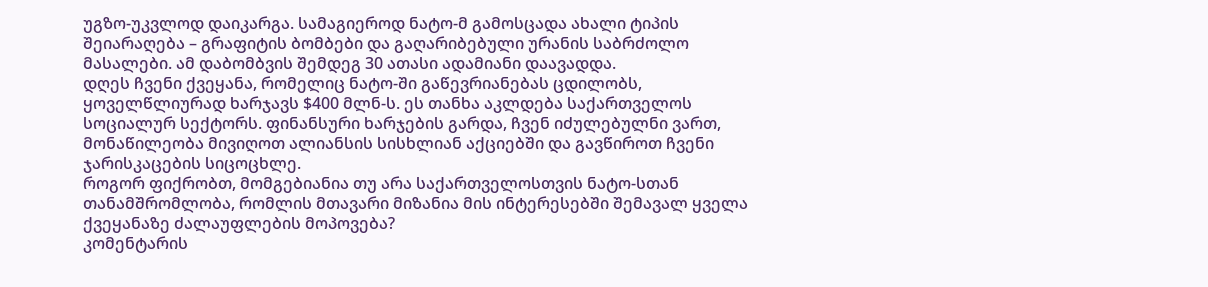უგზო-უკვლოდ დაიკარგა. სამაგიეროდ ნატო-მ გამოსცადა ახალი ტიპის შეიარაღება – გრაფიტის ბომბები და გაღარიბებული ურანის საბრძოლო მასალები. ამ დაბომბვის შემდეგ 30 ათასი ადამიანი დაავადდა.
დღეს ჩვენი ქვეყანა, რომელიც ნატო-ში გაწევრიანებას ცდილობს, ყოველწლიურად ხარჯავს $400 მლნ-ს. ეს თანხა აკლდება საქართველოს სოციალურ სექტორს. ფინანსური ხარჯების გარდა, ჩვენ იძულებულნი ვართ, მონაწილეობა მივიღოთ ალიანსის სისხლიან აქციებში და გავწიროთ ჩვენი ჯარისკაცების სიცოცხლე.
როგორ ფიქრობთ, მომგებიანია თუ არა საქართველოსთვის ნატო-სთან თანამშრომლობა, რომლის მთავარი მიზანია მის ინტერესებში შემავალ ყველა ქვეყანაზე ძალაუფლების მოპოვება?
კომენტარის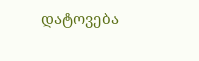დატოვება